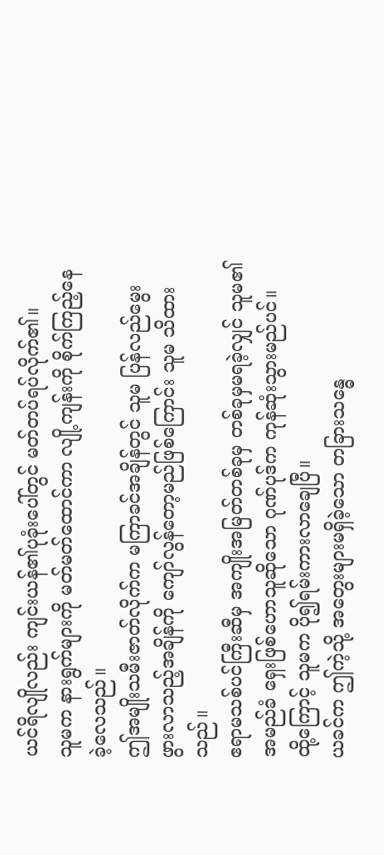ယင်ရိလျိုလည်း ကျင်းယန်၏ပုခုံးပေါ်တွင် မတ်တပ်ရပ်လိုက်၏။
သူမက နားရွက်များကို မတ်မတ်ထောင်ကာ လျို့ကျန်းကို စိုက်ကြည့်နေခဲ့လေသည်။
ဤအမျိုးသမီးဇာတ်လိုက်က မကြာခင်အချိန်တွင် သူမ ပြန်လည်မွေးဖွားလာသည့်အချိန်ကို ကျော်လွန်တော့မည်ဖြစ်ကြောင်း သူမ သိထားသည်။
ဧရာမသစ်ပင်ကြီးဆီမှ အကျိုးအမြတ်တစ်ခုမှ တစ်ခုမှမရခဲ့လျှင် သူမ၏အမည်ခံ ရှေးဖြစ်ဟောသူဆိုသော ဂုဏ်ပုဒ်က ကုန်ဆုံးသွားမည်ပင်။
ထို့ကြောင့် သူမက ပို၍ရမ်းကားလာချေပြီ။
ယခင်က ဤကဲ့သို့ အတွေးများမရှိခဲ့သော တခြားသန္ဓေ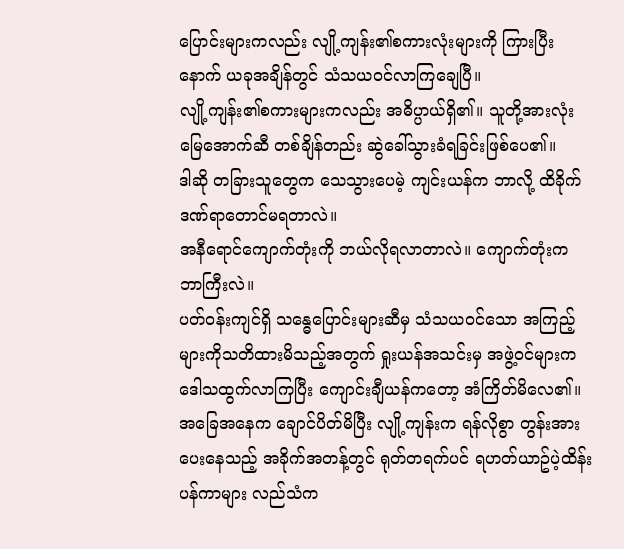ပြောင်းများကလည်း လျို့ကျန်း၏စကားလုံးများကို ကြားပြီးနောက် ယခုအချိန်တွင် သံသယဝင်လာကြချေပြီ။
လျို့ကျန်း၏စကားများကလည်း အဓိပ္ပာယ်ရှိ၏။ သူတို့အားလုံး မြေအောက်ဆီ တစ်ချိန်တည်း ဆွဲခေါ်သွားခံရခြင်းဖြစ်ပေ၏။
ဒါဆို တခြားသူတွေက သေသွားပေမဲ့ ကျင်းယန်က ဘာလို့ ထိခိုက်ဒဏ်ရာတောင်မရတာလဲ။
အနီရောင်ကျောက်တုံးကို ဘယ်လိုရလာတာလဲ။ ကျောက်တုံးက ဘာကြီးလဲ။
ပတ်ဝန်းကျင်ရှိ သန္ဓေပြောင်းများဆီမှ သံသယဝင်သော အကြည့်များကိုသတိထားမိသည့်အတွက် ရှုးယန်အသင်းမှ အဖွဲ့ဝင်များက ဒေါသထွက်လာကြပြီး ကျောင်းချီယန်ကတော့ အံကြိတ်မိလေ၏။
အခြေအနေက ချောင်ပိတ်မိပြီး လျို့ကျန်းက ရန်လိုစွာ တွန်းအားပေးနေသည့် အခိုက်အတန့်တွင် ရုတ်တရက်ပင် ရဟတ်ယာဥ်ပဲ့ထိန်းပန်ကာများ လည်သံက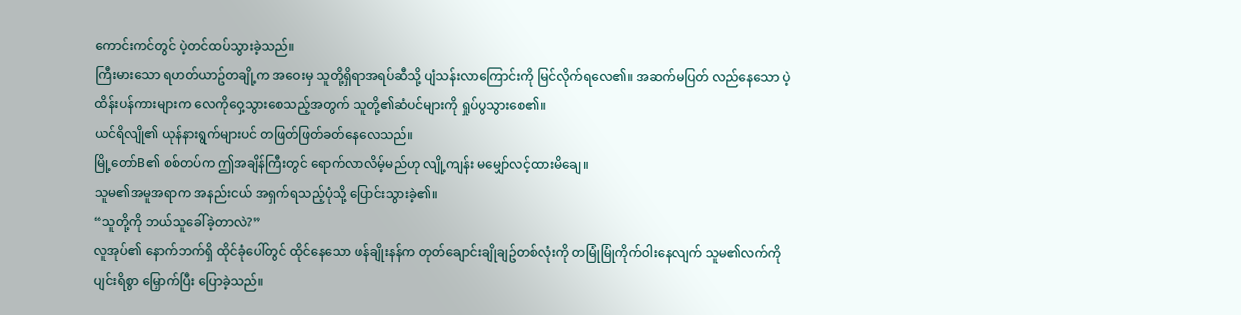ကောင်းကင်တွင် ပဲ့တင်ထပ်သွားခဲ့သည်။
ကြီးမားသော ရဟတ်ယာဥ်တချို့က အဝေးမှ သူတို့ရှိရာအရပ်ဆီသို့ ပျံသန်းလာကြောင်းကို မြင်လိုက်ရလေ၏။ အဆက်မပြတ် လည်နေသော ပဲ့ထိန်းပန်ကားများက လေကိုဝှေ့သွားစေသည့်အတွက် သူတို့၏ဆံပင်များကို ရှုပ်ပွသွားစေ၏။
ယင်ရိလျို၏ ယုန်နားရွက်များပင် တဖြတ်ဖြတ်ခတ်နေလေသည်။
မြို့တော်B၏ စစ်တပ်က ဤအချိန်ကြီးတွင် ရောက်လာလိမ့်မည်ဟု လျို့ကျန်း မမျှော်လင့်ထားမိချေ။
သူမ၏အမူအရာက အနည်းငယ် အရှက်ရသည့်ပုံသို့ ပြောင်းသွားခဲ့၏။
“သူတို့ကို ဘယ်သူခေါ်ခဲ့တာလဲ?”
လူအုပ်၏ နောက်ဘက်ရှိ ထိုင်ခုံပေါ်တွင် ထိုင်နေသော ဖန်ချိုးနန်က တုတ်ချောင်းချိုချဥ်တစ်လုံးကို တမြုံမြုံကိုက်ဝါးနေလျက် သူမ၏လက်ကို ပျင်းရိစွာ မြှောက်ပြီး ပြောခဲ့သည်။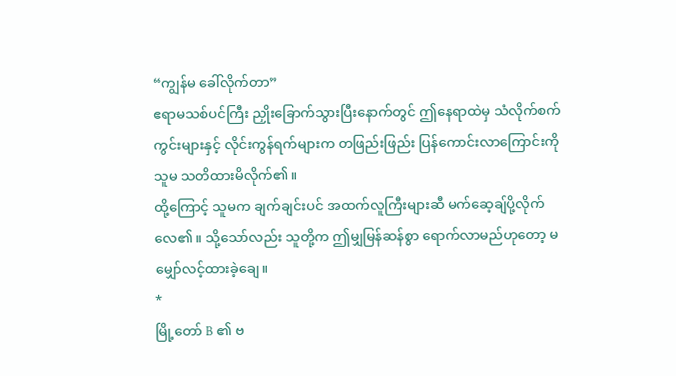“ကျွန်မ ခေါ်လိုက်တာ”
ဧရာမသစ်ပင်ကြီး ညှိုးခြောက်သွားပြီးနောက်တွင် ဤနေရာထဲမှ သံလိုက်စက်ကွင်းများနှင့် လိုင်းကွန်ရက်များက တဖြည်းဖြည်း ပြန်ကောင်းလာကြောင်းကို သူမ သတိထားမိလိုက်၏။
ထို့ကြောင့် သူမက ချက်ချင်းပင် အထက်လူကြီးများဆီ မက်ဆေ့ချ်ပို့လိုက်လေ၏။ သို့သော်လည်း သူတို့က ဤမျှမြန်ဆန်စွာ ရောက်လာမည်ဟုတော့ မမျှော်လင့်ထားခဲ့ချေ။
*
မြို့တော် B ၏ ဗ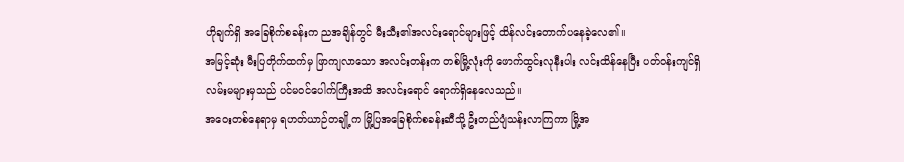ဟိုချက်ရှိ အခြေစိုက်စခန်းက ညအချိန်တွင် မီးသီး၏အလင်းရောင်များဖြင့် ထိန်လင်းတောက်ပနေခဲ့လေ၏။
အမြင့်ဆုံး မီးပြတိုက်ထက်မှ ဖြာကျလာသော အလင်းတန်းက တစ်မြို့လုံးကို ဖောက်ထွင်းလုနီးပါး လင်းထိန်နေပြီး ပတ်ဝန်းကျင်ရှိ လမ်းမများမှသည် ပင်မဝင်ပေါက်ကြီးအထိ အလင်းရောင် ရောက်ရှိနေလေသည်။
အဝေးတစ်နေရာမှ ရဟတ်ယာဉ်တချို့က မြို့ပြအခြေစိုက်စခန်းဆီသို့ ဦးတည်ပျံသန်းလာကြကာ မြို့အ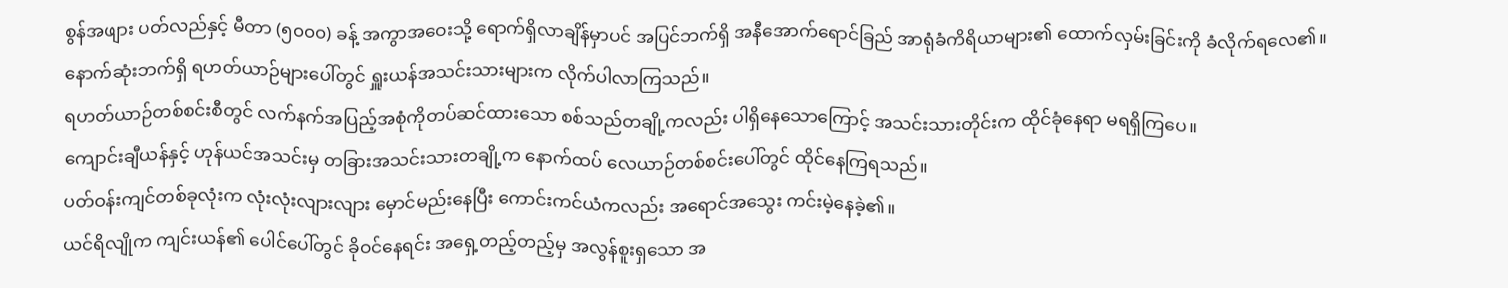စွန်အဖျား ပတ်လည်နှင့် မီတာ (၅၀၀၀) ခန့် အကွာအဝေးသို့ ရောက်ရှိလာချိန်မှာပင် အပြင်ဘက်ရှိ အနီအောက်ရောင်ခြည် အာရုံခံကိရိယာများ၏ ထောက်လှမ်းခြင်းကို ခံလိုက်ရလေ၏။
နောက်ဆုံးဘက်ရှိ ရဟတ်ယာဉ်များပေါ်တွင် ရှူးယန်အသင်းသားများက လိုက်ပါလာကြသည်။
ရဟတ်ယာဉ်တစ်စင်းစီတွင် လက်နက်အပြည့်အစုံကိုတပ်ဆင်ထားသော စစ်သည်တချို့ကလည်း ပါရှိနေသောကြောင့် အသင်းသားတိုင်းက ထိုင်ခုံနေရာ မရရှိကြပေ။
ကျောင်းချီယန်နှင့် ဟုန်ယင်အသင်းမှ တခြားအသင်းသားတချို့က နောက်ထပ် လေယာဉ်တစ်စင်းပေါ်တွင် ထိုင်နေကြရသည်။
ပတ်ဝန်းကျင်တစ်ခုလုံးက လုံးလုံးလျားလျား မှောင်မည်းနေပြီး ကောင်းကင်ယံကလည်း အရောင်အသွေး ကင်းမဲ့နေခဲ့၏။
ယင်ရိလျိုက ကျင်းယန်၏ ပေါင်ပေါ်တွင် ခိုဝင်နေရင်း အရှေ့တည့်တည့်မှ အလွန်စူးရှသော အ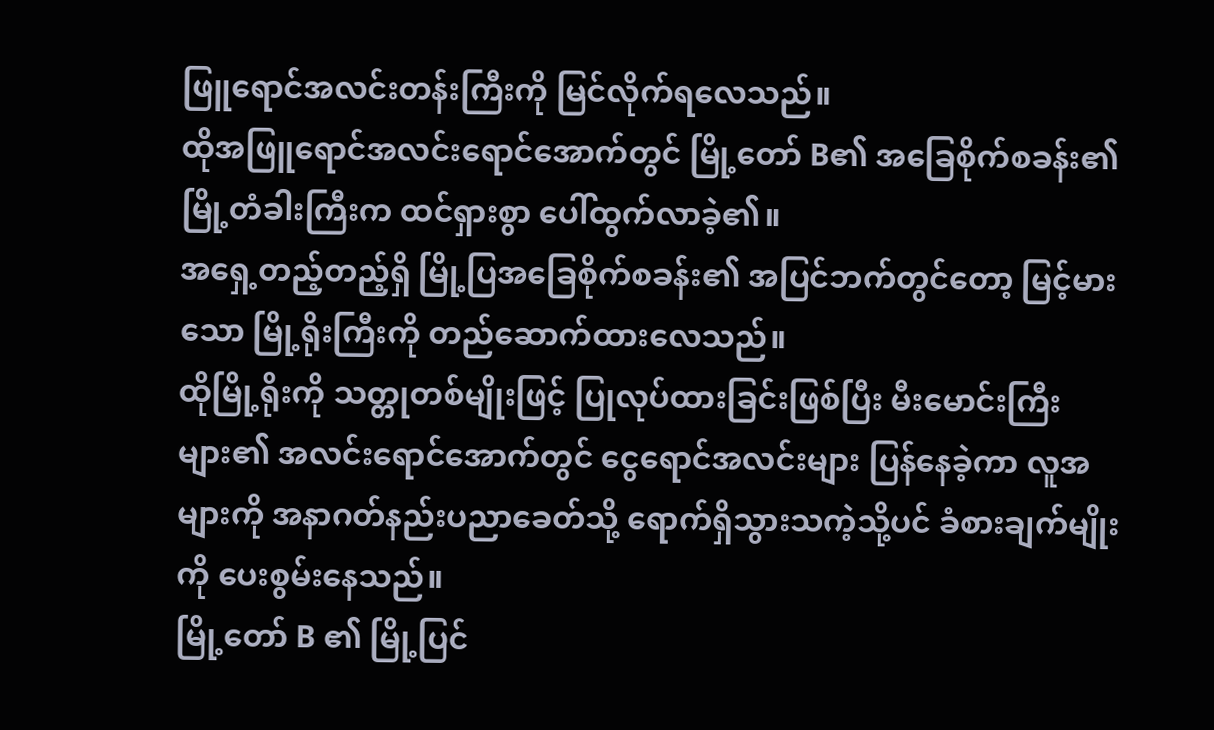ဖြူရောင်အလင်းတန်းကြီးကို မြင်လိုက်ရလေသည်။
ထိုအဖြူရောင်အလင်းရောင်အောက်တွင် မြို့တော် B၏ အခြေစိုက်စခန်း၏ မြို့တံခါးကြီးက ထင်ရှားစွာ ပေါ်ထွက်လာခဲ့၏။
အရှေ့တည့်တည့်ရှိ မြို့ပြအခြေစိုက်စခန်း၏ အပြင်ဘက်တွင်တော့ မြင့်မားသော မြို့ရိုးကြီးကို တည်ဆောက်ထားလေသည်။
ထိုမြို့ရိုးကို သတ္တုတစ်မျိုးဖြင့် ပြုလုပ်ထားခြင်းဖြစ်ပြီး မီးမောင်းကြီးများ၏ အလင်းရောင်အောက်တွင် ငွေရောင်အလင်းများ ပြန်နေခဲ့ကာ လူအများကို အနာဂတ်နည်းပညာခေတ်သို့ ရောက်ရှိသွားသကဲ့သို့ပင် ခံစားချက်မျိုးကို ပေးစွမ်းနေသည်။
မြို့တော် B ၏ မြို့ပြင်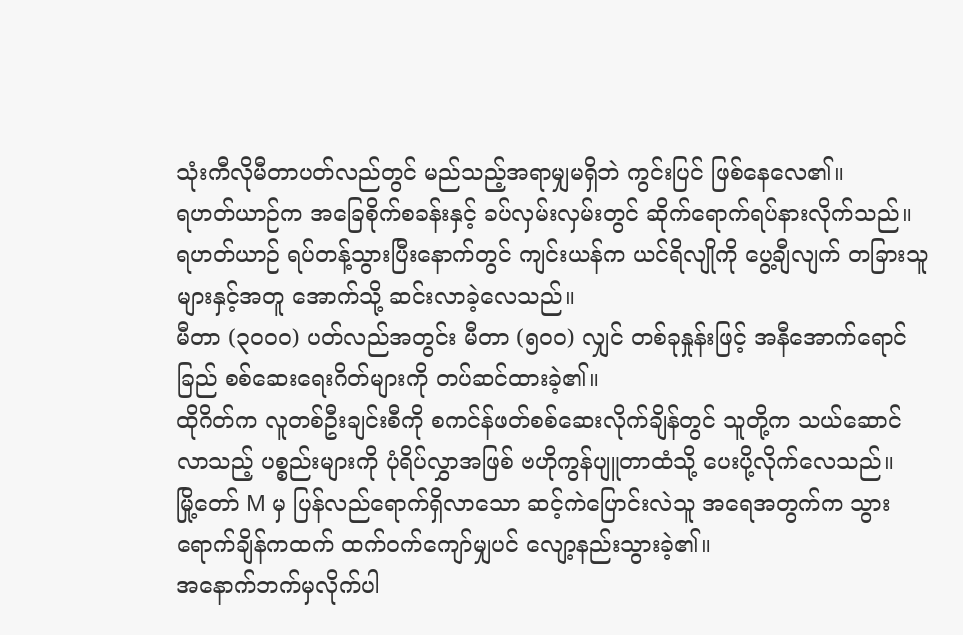သုံးကီလိုမီတာပတ်လည်တွင် မည်သည့်အရာမျှမရှိဘဲ ကွင်းပြင် ဖြစ်နေလေ၏။
ရဟတ်ယာဉ်က အခြေစိုက်စခန်းနှင့် ခပ်လှမ်းလှမ်းတွင် ဆိုက်ရောက်ရပ်နားလိုက်သည်။
ရဟတ်ယာဉ် ရပ်တန့်သွားပြီးနောက်တွင် ကျင်းယန်က ယင်ရိလျိုကို ပွေ့ချီလျက် တခြားသူများနှင့်အတူ အောက်သို့ ဆင်းလာခဲ့လေသည်။
မီတာ (၃၀၀၀) ပတ်လည်အတွင်း မီတာ (၅၀၀) လျှင် တစ်ခုနှုန်းဖြင့် အနီအောက်ရောင်ခြည် စစ်ဆေးရေးဂိတ်များကို တပ်ဆင်ထားခဲ့၏။
ထိုဂိတ်က လူတစ်ဦးချင်းစီကို စကင်န်ဖတ်စစ်ဆေးလိုက်ချိန်တွင် သူတို့က သယ်ဆောင်လာသည့် ပစ္စည်းများကို ပုံရိပ်လွှာအဖြစ် ဗဟိုကွန်ပျူတာထံသို့ ပေးပို့လိုက်လေသည်။
မြို့တော် M မှ ပြန်လည်ရောက်ရှိလာသော ဆင့်ကဲပြောင်းလဲသူ အရေအတွက်က သွားရောက်ချိန်ကထက် ထက်ဝက်ကျော်မျှပင် လျော့နည်းသွားခဲ့၏။
အနောက်ဘက်မှလိုက်ပါ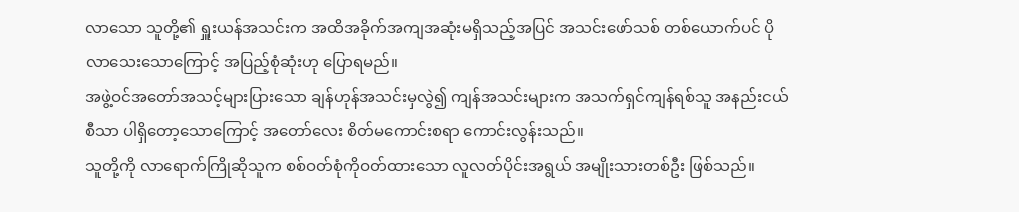လာသော သူတို့၏ ရှူးယန်အသင်းက အထိအခိုက်အကျအဆုံးမရှိသည့်အပြင် အသင်းဖော်သစ် တစ်ယောက်ပင် ပိုလာသေးသောကြောင့် အပြည့်စုံဆုံးဟု ပြောရမည်။
အဖွဲ့ဝင်အတော်အသင့်များပြားသော ချန်ဟုန်အသင်းမှလွဲ၍ ကျန်အသင်းများက အသက်ရှင်ကျန်ရစ်သူ အနည်းငယ်စီသာ ပါရှိတော့သောကြောင့် အတော်လေး စိတ်မကောင်းစရာ ကောင်းလွန်းသည်။
သူတို့ကို လာရောက်ကြိုဆိုသူက စစ်ဝတ်စုံကိုဝတ်ထားသော လူလတ်ပိုင်းအရွယ် အမျိုးသားတစ်ဦး ဖြစ်သည်။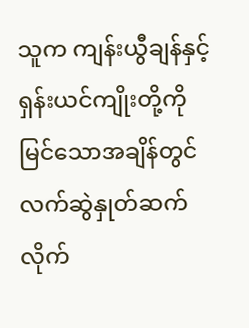သူက ကျန်းယွီချန်နှင့် ရှန်းယင်ကျိုးတို့ကို မြင်သောအချိန်တွင် လက်ဆွဲနှုတ်ဆက်လိုက်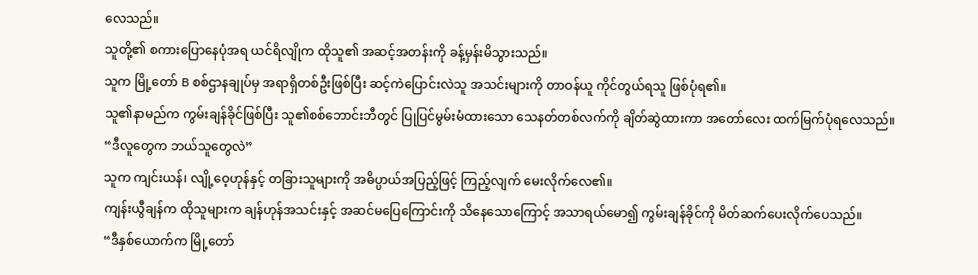လေသည်။
သူတို့၏ စကားပြောနေပုံအရ ယင်ရိလျိုက ထိုသူ၏ အဆင့်အတန်းကို ခန့်မှန်းမိသွားသည်။
သူက မြို့တော် B စစ်ဌာနချုပ်မှ အရာရှိတစ်ဦးဖြစ်ပြီး ဆင့်ကဲပြောင်းလဲသူ အသင်းများကို တာဝန်ယူ ကိုင်တွယ်ရသူ ဖြစ်ပုံရ၏။
သူ၏နာမည်က ကွမ်းချန်ခိုင်ဖြစ်ပြီး သူ၏စစ်ဘောင်းဘီတွင် ပြုပြင်မွမ်းမံထားသော သေနတ်တစ်လက်ကို ချိတ်ဆွဲထားကာ အတော်လေး ထက်မြက်ပုံရလေသည်။
“ဒီလူတွေက ဘယ်သူတွေလဲ”
သူက ကျင်းယန်၊ လျို့ဝေ့ဟုန်နှင့် တခြားသူများကို အဓိပ္ပာယ်အပြည့်ဖြင့် ကြည့်လျက် မေးလိုက်လေ၏။
ကျန်းယွီချန်က ထိုသူများက ချန်ဟုန်အသင်းနှင့် အဆင်မပြေကြောင်းကို သိနေသောကြောင့် အသာရယ်မော၍ ကွမ်းချန်ခိုင်ကို မိတ်ဆက်ပေးလိုက်ပေသည်။
“ဒီနှစ်ယောက်က မြို့တော်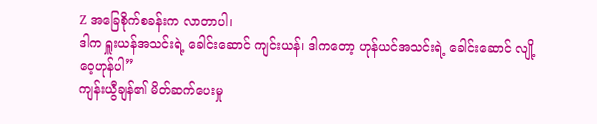Z အခြေစိုက်စခန်းက လာတာပါ၊
ဒါက ရှူးယန်အသင်းရဲ့ ခေါင်းဆောင် ကျင်းယန်၊ ဒါကတော့ ဟုန်ယင်အသင်းရဲ့ ခေါင်းဆောင် လျို့ဝေ့ဟုန်ပါ”
ကျန်းယွီချန်၏ မိတ်ဆက်ပေးမှု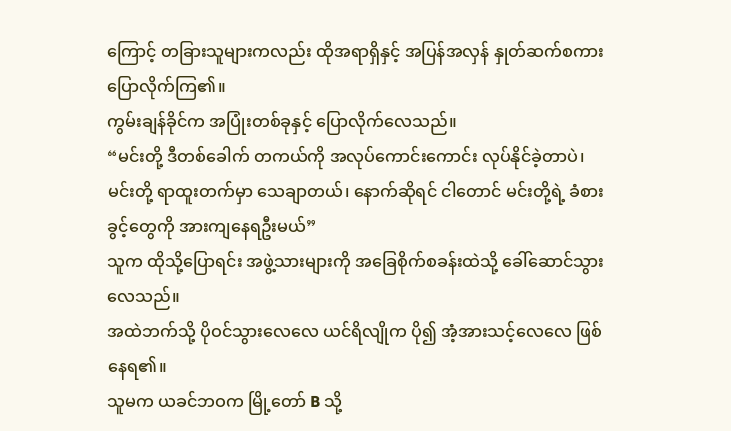ကြောင့် တခြားသူများကလည်း ထိုအရာရှိနှင့် အပြန်အလှန် နှုတ်ဆက်စကား ပြောလိုက်ကြ၏။
ကွမ်းချန်ခိုင်က အပြုံးတစ်ခုနှင့် ပြောလိုက်လေသည်။
“မင်းတို့ ဒီတစ်ခေါက် တကယ်ကို အလုပ်ကောင်းကောင်း လုပ်နိုင်ခဲ့တာပဲ၊
မင်းတို့ ရာထူးတက်မှာ သေချာတယ်၊ နောက်ဆိုရင် ငါတောင် မင်းတို့ရဲ့ ခံစားခွင့်တွေကို အားကျနေရဦးမယ်”
သူက ထိုသို့ပြောရင်း အဖွဲ့သားများကို အခြေစိုက်စခန်းထဲသို့ ခေါ်ဆောင်သွားလေသည်။
အထဲဘက်သို့ ပိုဝင်သွားလေလေ ယင်ရိလျိုက ပို၍ အံ့အားသင့်လေလေ ဖြစ်နေရ၏။
သူမက ယခင်ဘဝက မြို့တော် B သို့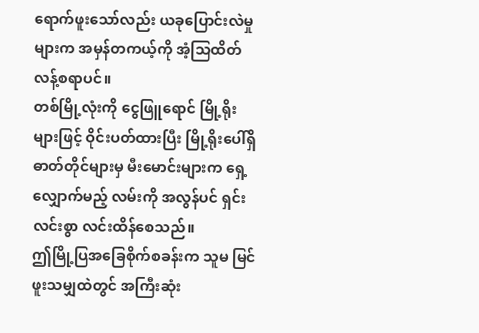ရောက်ဖူးသော်လည်း ယခုပြောင်းလဲမှုများက အမှန်တကယ့်ကို အံ့သြထိတ်လန့်စရာပင်။
တစ်မြို့လုံးကို ငွေဖြူရောင် မြို့ရိုးများဖြင့် ဝိုင်းပတ်ထားပြီး မြို့ရိုးပေါ်ရှိ ဓာတ်တိုင်များမှ မီးမောင်းများက ရှေ့လျှောက်မည့် လမ်းကို အလွန်ပင် ရှင်းလင်းစွာ လင်းထိန်စေသည်။
ဤမြို့ပြအခြေစိုက်စခန်းက သူမ မြင်ဖူးသမျှထဲတွင် အကြီးဆုံး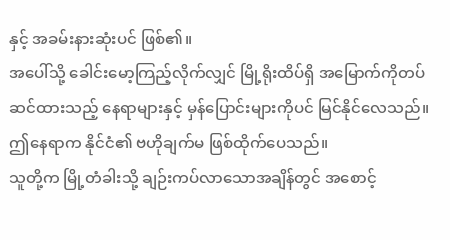နှင့် အခမ်းနားဆုံးပင် ဖြစ်၏။
အပေါ်သို့ ခေါင်းမော့ကြည့်လိုက်လျှင် မြို့ရိုးထိပ်ရှိ အမြောက်ကိုတပ်ဆင်ထားသည့် နေရာများနှင့် မှန်ပြောင်းများကိုပင် မြင်နိုင်လေသည်။
ဤနေရာက နိုင်ငံ၏ ဗဟိုချက်မ ဖြစ်ထိုက်ပေသည်။
သူတို့က မြို့တံခါးသို့ ချဉ်းကပ်လာသောအချိန်တွင် အစောင့်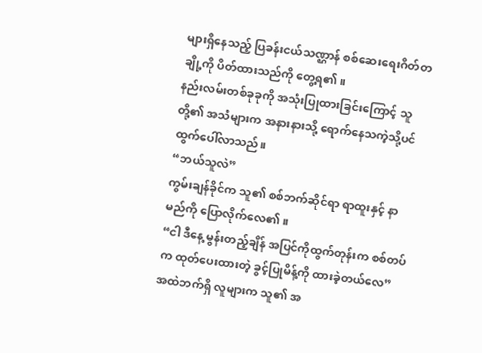များရှိနေသည့် ပြခန်းငယ်သဏ္ဌာန် စစ်ဆေးရေးဂိတ်တချို့ကို ပိတ်ထားသည်ကို တွေ့ရ၏။
နည်းလမ်းတစ်ခုခုကို အသုံးပြုထားခြင်းကြောင့် သူတို့၏ အသံများက အနားနားသို့ ရောက်နေသကဲ့သို့ပင် ထွက်ပေါ်လာသည်။
“ဘယ်သူလဲ”
ကွမ်းချန်ခိုင်က သူ၏ စစ်ဘက်ဆိုင်ရာ ရာထူးနှင့် နာမည်ကို ပြောလိုက်လေ၏။
“ငါ ဒီနေ့ မွန်းတည့်ချိန် အပြင်ကိုထွက်တုန်းက စစ်တပ်က ထုတ်ပေးထားတဲ့ ခွင့်ပြုမိန့်ကို ထားခဲ့တယ်လေ”
အထဲဘက်ရှိ လူများက သူ၏ အ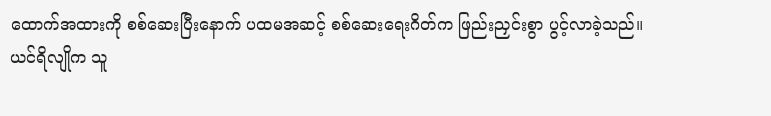ထောက်အထားကို စစ်ဆေးပြီးနောက် ပထမအဆင့် စစ်ဆေးရေးဂိတ်က ဖြည်းညှင်းစွာ ပွင့်လာခဲ့သည်။
ယင်ရိလျိုက သူ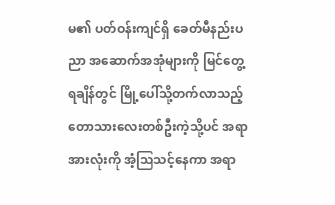မ၏ ပတ်ဝန်းကျင်ရှိ ခေတ်မီနည်းပညာ အဆောက်အအုံများကို မြင်တွေ့ရချိန်တွင် မြို့ပေါ်သို့တက်လာသည့် တောသားလေးတစ်ဦးကဲ့သို့ပင် အရာအားလုံးကို အံ့ဩသင့်နေကာ အရာ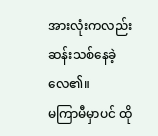အားလုံးကလည်းဆန်းသစ်နေခဲ့လေ၏။
မကြာမီမှာပင် ထို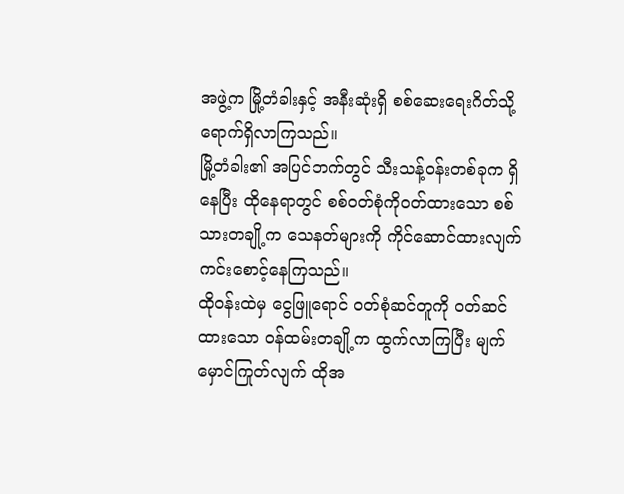အဖွဲ့က မြို့တံခါးနှင့် အနီးဆုံးရှိ စစ်ဆေးရေးဂိတ်သို့ ရောက်ရှိလာကြသည်။
မြို့တံခါး၏ အပြင်ဘက်တွင် သီးသန့်ဝန်းတစ်ခုက ရှိနေပြီး ထိုနေရာတွင် စစ်ဝတ်စုံကိုဝတ်ထားသော စစ်သားတချို့က သေနတ်များကို ကိုင်ဆောင်ထားလျက် ကင်းစောင့်နေကြသည်။
ထိုဝန်းထဲမှ ငွေဖြူရောင် ဝတ်စုံဆင်တူကို ဝတ်ဆင်ထားသော ဝန်ထမ်းတချို့က ထွက်လာကြပြီး မျက်မှောင်ကြုတ်လျက် ထိုအ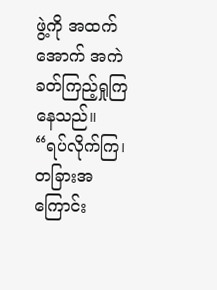ဖွဲ့ကို အထက်အောက် အကဲခတ်ကြည့်ရှုကြနေသည်။
“ရပ်လိုက်ကြ၊ တခြားအကြောင်း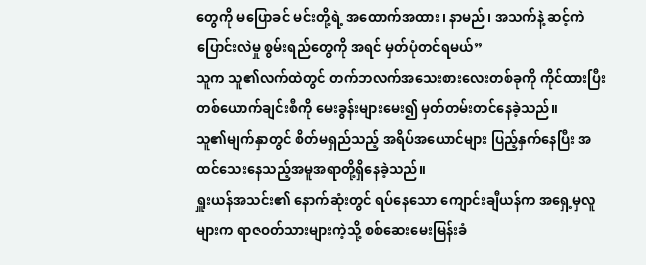တွေကို မပြောခင် မင်းတို့ရဲ့ အထောက်အထား၊ နာမည်၊ အသက်နဲ့ ဆင့်ကဲပြောင်းလဲမှု စွမ်းရည်တွေကို အရင် မှတ်ပုံတင်ရမယ်”
သူက သူ၏လက်ထဲတွင် တက်ဘလက်အသေးစားလေးတစ်ခုကို ကိုင်ထားပြီး တစ်ယောက်ချင်းစီကို မေးခွန်းများမေး၍ မှတ်တမ်းတင်နေခဲ့သည်။
သူ၏မျက်နှာတွင် စိတ်မရှည်သည့် အရိပ်အယောင်များ ပြည့်နှက်နေပြီး အထင်သေးနေသည့်အမူအရာတို့ရှိနေခဲ့သည်။
ရှူးယန်အသင်း၏ နောက်ဆုံးတွင် ရပ်နေသော ကျောင်းချီယန်က အရှေ့မှလူများက ရာဇဝတ်သားများကဲ့သို့ စစ်ဆေးမေးမြန်းခံ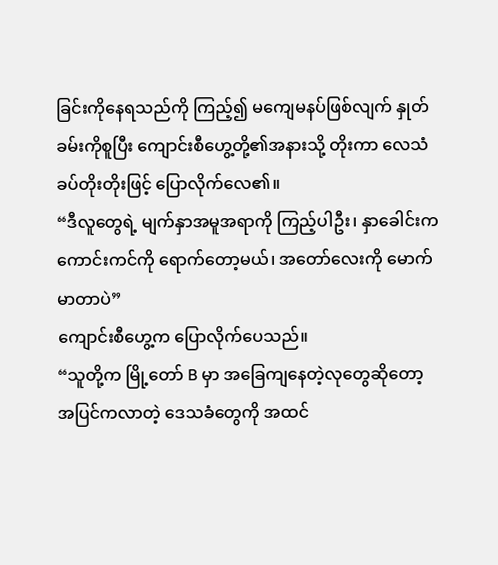ခြင်းကိုနေရသည်ကို ကြည့်၍ မကျေမနပ်ဖြစ်လျက် နှုတ်ခမ်းကိုစူပြီး ကျောင်းစီဟွေ့တို့၏အနားသို့ တိုးကာ လေသံခပ်တိုးတိုးဖြင့် ပြောလိုက်လေ၏။
“ဒီလူတွေရဲ့ မျက်နှာအမူအရာကို ကြည့်ပါဦး၊ နှာခေါင်းက ကောင်းကင်ကို ရောက်တော့မယ်၊ အတော်လေးကို မောက်မာတာပဲ”
ကျောင်းစီဟွေ့က ပြောလိုက်ပေသည်။
“သူတို့က မြို့တော် B မှာ အခြေကျနေတဲ့လုတွေဆိုတော့ အပြင်ကလာတဲ့ ဒေသခံတွေကို အထင်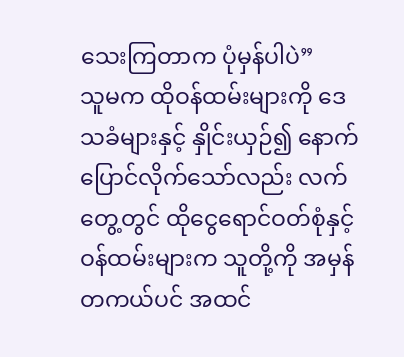သေးကြတာက ပုံမှန်ပါပဲ”
သူမက ထိုဝန်ထမ်းများကို ဒေသခံများနှင့် နှိုင်းယှဉ်၍ နောက်ပြောင်လိုက်သော်လည်း လက်တွေ့တွင် ထိုငွေရောင်ဝတ်စုံနှင့် ဝန်ထမ်းများက သူတို့ကို အမှန်တကယ်ပင် အထင်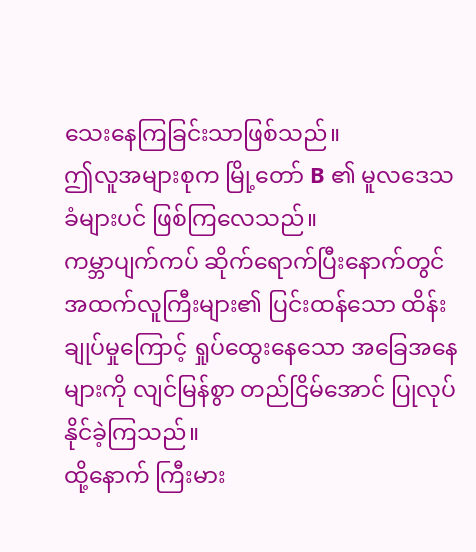သေးနေကြခြင်းသာဖြစ်သည်။
ဤလူအများစုက မြို့တော် B ၏ မူလဒေသခံများပင် ဖြစ်ကြလေသည်။
ကမ္ဘာပျက်ကပ် ဆိုက်ရောက်ပြီးနောက်တွင် အထက်လူကြီးများ၏ ပြင်းထန်သော ထိန်းချုပ်မှုကြောင့် ရှုပ်ထွေးနေသော အခြေအနေများကို လျင်မြန်စွာ တည်ငြိမ်အောင် ပြုလုပ်နိုင်ခဲ့ကြသည်။
ထို့နောက် ကြီးမား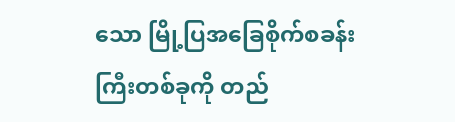သော မြို့ပြအခြေစိုက်စခန်းကြီးတစ်ခုကို တည်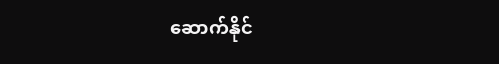ဆောက်နိုင်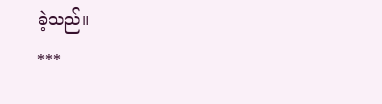ခဲ့သည်။
***